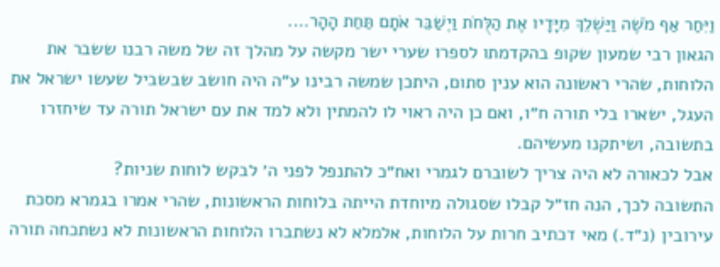וַיִּחַר אַף מֹשֶׁה וַיַּשְׁלֵךְ מִיָּדָיו אֶת הַלֻּחֹת וַיְשַׁבֵּר אֹתָם תַּחַת הָהָר….
הגאון רבי שמעון שקופ בהקדמתו לספרו שערי ישר מקשה על מהלך זה של משה רבנו ששבר את הלוחות, שהרי ראשונה הוא ענין סתום, היתכן שמשה רבינו ע״ה היה חושב שבשביל שעשו ישראל את העגל, ישארו בלי תורה ח״ו, ואם כן היה ראוי לו להמתין ולא למד את עם ישראל תורה עד שיחזרו בתשובה, ושיתקנו מעשיהם.
אבל לכאורה לא היה צריך לשוברם לגמרי ואח״כ להתנפל לפני ה׳ לבקש לוחות שניות?
התשובה לכך, הנה חז״ל קבלו שסגולה מיוחדת הייתה בלוחות הראשונות, שהרי אמרו בגמרא מסכת עירובין (נ״ד.) מאי דכתיב חרות על הלוחות, אלמלא לא נשתברו הלוחות הראשונות לא נשתכחה תורה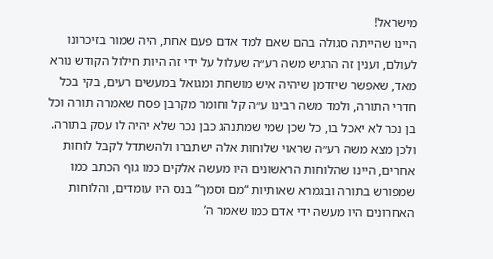מישראל!
היינו שהייתה סגולה בהם שאם למד אדם פעם אחת, היה שמור בזיכרונו לעולם, וענין זה הרגיש משה רע״ה שעלול על ידי זה היות חילול הקודש נורא מאד, שאפשר שיזדמן שיהיה איש מושחת ומגואל במעשים רעים, בקי בכל חדרי התורה, ולמד משה רבינו ע״ה קל וחומר מקרבן פסח שאמרה תורה וכל בן נכר לא יאכל בו, כל שכן שמי שמתנהג כבן נכר שלא יהיה לו עסק בתורה.
ולכן מצא משה רע״ה שראוי שלוחות אלה ישתברו ולהשתדל לקבל לוחות אחרים, היינו שהלוחות הראשונים היו מעשה אלקים כמו גוף הכתב כמו שמפורש בתורה ובגמרא שאותיות “מם וסמך” בנס היו עומדים, והלוחות האחרונים היו מעשה ידי אדם כמו שאמר ה’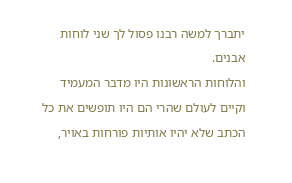יתברך למשה רבנו פסול לך שני לוחות אבנים.
והלוחות הראשונות היו מדבר המעמיד וקיים לעולם שהרי הם היו תופשים את כל הכתב שלא יהיו אותיות פורחות באויר,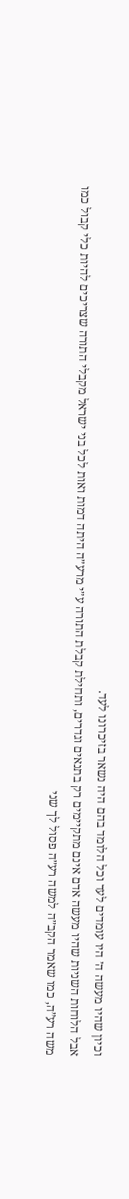וכיון שהיו מעשה ה׳ היו עומדים לעד וכל הלומד בהם היה נשאר בזיכרונו לעד.
אבל הלוחות השניות שהיו מעשה אדם אינם מתקיימים רק בתנאים וגדרים, ותחילת קבלת התורה ע״י מרע״ה היתה דמות ואות לכל בני ישראל מקבלי התורה שצריכים להיות כלי קבול כמו משה רע”ה, כמו שאמר הקב״ה למשה רע״ה פסול לך שני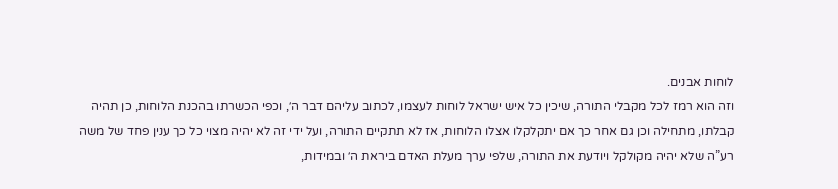לוחות אבנים.
וזה הוא רמז לכל מקבלי התורה, שיכין כל איש ישראל לוחות לעצמו, לכתוב עליהם דבר ה׳, וכפי הכשרתו בהכנת הלוחות, כן תהיה קבלתו, מתחילה וכן גם אחר כך אם יתקלקלו אצלו הלוחות, אז לא תתקיים התורה, ועל ידי זה לא יהיה מצוי כל כך ענין פחד של משה רע”ה שלא יהיה מקולקל ויודעת את התורה, שלפי ערך מעלת האדם ביראת ה׳ ובמידות,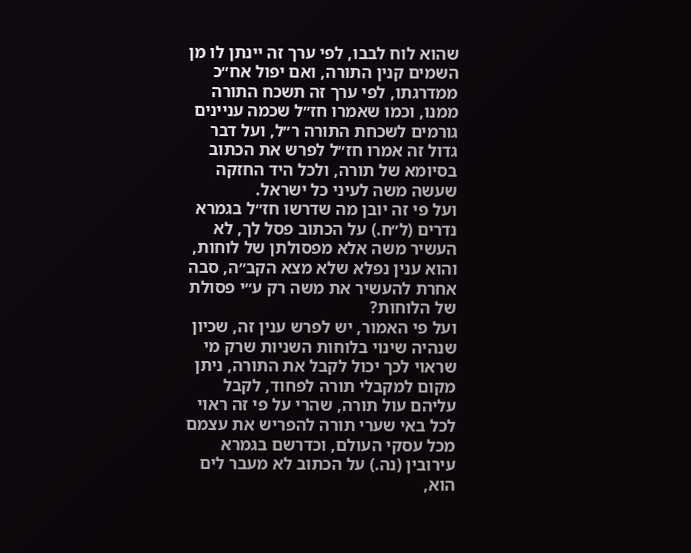שהוא לוח לבבו, לפי ערך זה יינתן לו מן השמים קנין התורה, ואם יפול אח״כ ממדרגתו, לפי ערך זה תשכח התורה ממנו, וכמו שאמרו חז״ל שכמה עניינים גורמים לשכחת התורה ר״ל, ועל דבר גדול זה אמרו חז״ל לפרש את הכתוב בסיומא של תורה, ולכל היד החזקה שעשה משה לעיני כל ישראל.
ועל פי זה יובן מה שדרשו חז״ל בגמרא נדרים (ל״ח.) על הכתוב פסל לך, לא העשיר משה אלא מפסולתן של לוחות, והוא ענין נפלא שלא מצא הקב״ה, סבה אחרת להעשיר את משה רק ע״י פסולת של הלוחות?
ועל פי האמור, יש לפרש ענין זה, שכיון שנהיה שינוי בלוחות השניות שרק מי שראוי לכך יכול לקבל את התורה, ניתן מקום למקבלי תורה לפחוד, לקבל עליהם עול תורה, שהרי על פי זה ראוי לכל באי שערי תורה להפריש את עצמם מכל עסקי העולם, וכדרשם בגמרא עירובין (נה.) על הכתוב לא מעבר לים הוא,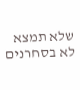שלא תמצא לא בסחרנים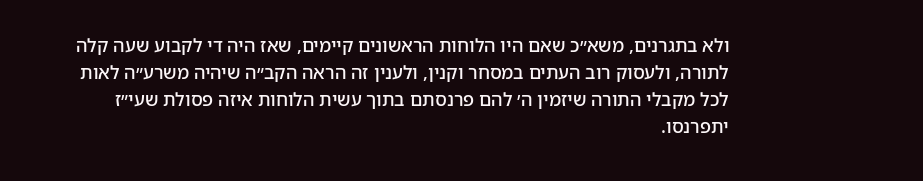ולא בתגרנים, משא״כ שאם היו הלוחות הראשונים קיימים, שאז היה די לקבוע שעה קלה לתורה, ולעסוק רוב העתים במסחר וקנין, ולענין זה הראה הקב״ה שיהיה משרע״ה לאות לכל מקבלי התורה שיזמין ה׳ להם פרנסתם בתוך עשית הלוחות איזה פסולת שעי״ז יתפרנסו.